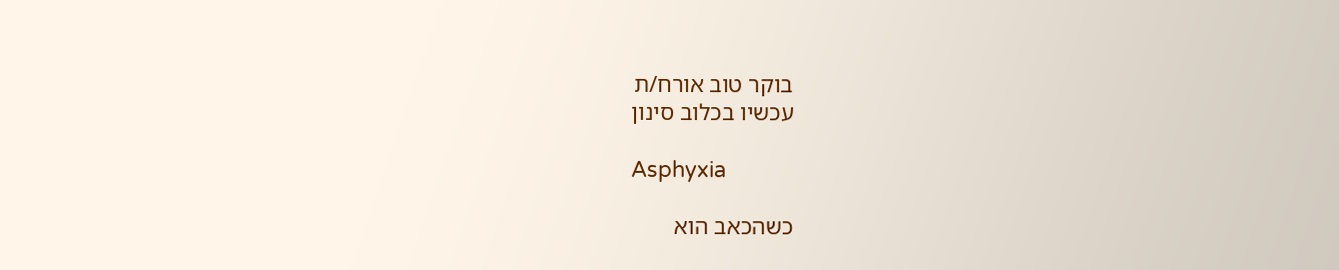בוקר טוב אורח/ת
עכשיו בכלוב סינון

Asphyxia

כשהכאב הוא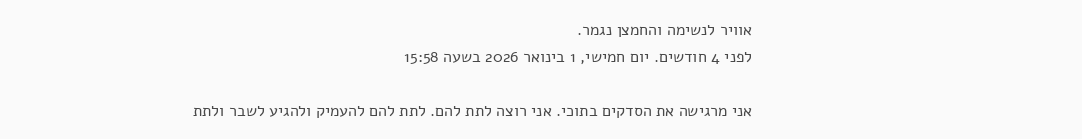אוויר לנשימה והחמצן נגמר.
לפני 4 חודשים. יום חמישי, 1 בינואר 2026 בשעה 15:58

אני מרגישה את הסדקים בתוכי. אני רוצה לתת להם. לתת להם להעמיק ולהגיע לשבר ולתת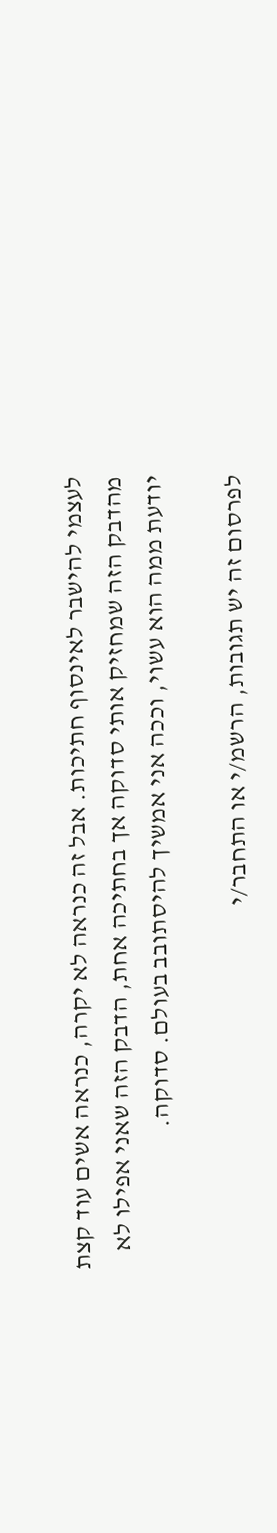לעצמי להישבר לאינסוף חתיכות. אבל זה כנראה לא יקרה, כנראה אשים עוד קצת מהדבק הזה שמחזיק אותי סדוקה אך בחתיכה אחת, הדבק הזה שאני אפילו לא יודעת ממה הוא עשוי, וככה אני אמשיך להיסתובב בעולם. סדוקה.

לפרסום זה יש תגובות, הרשמ/י או התחבר/י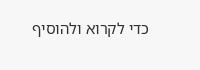כדי לקרוא ולהוסיף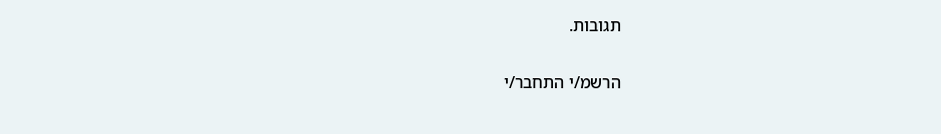תגובות.

הרשמ/י התחבר/י